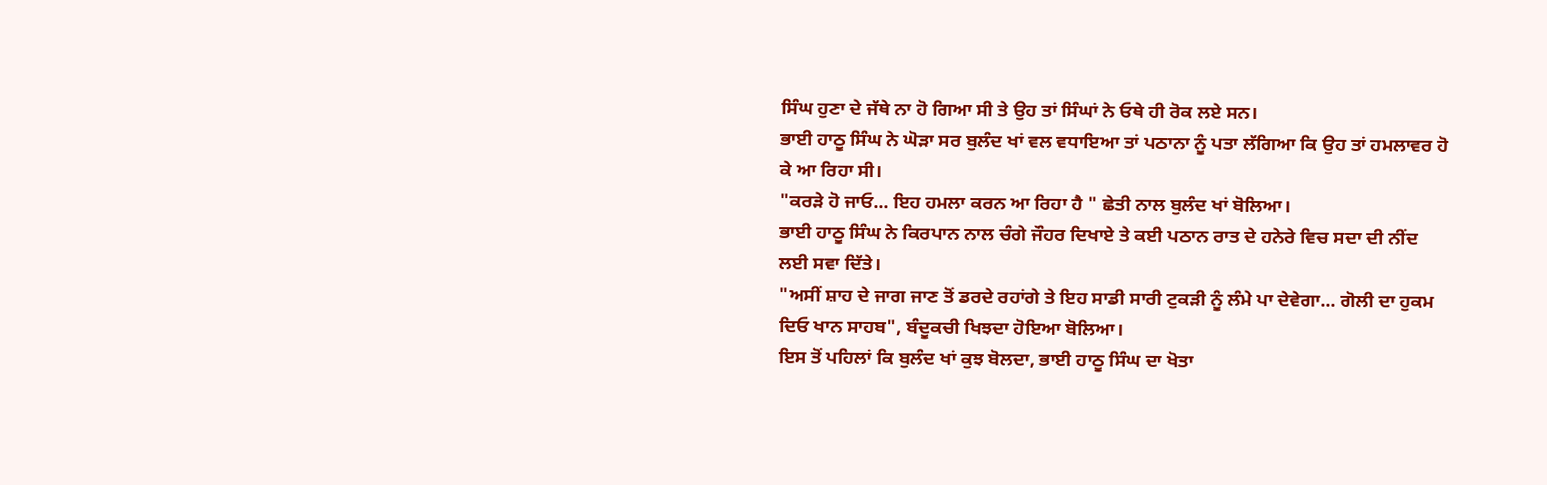ਸਿੰਘ ਹੁਣਾ ਦੇ ਜੱਥੇ ਨਾ ਹੋ ਗਿਆ ਸੀ ਤੇ ਉਹ ਤਾਂ ਸਿੰਘਾਂ ਨੇ ਓਥੇ ਹੀ ਰੋਕ ਲਏ ਸਨ।
ਭਾਈ ਹਾਠੂ ਸਿੰਘ ਨੇ ਘੋੜਾ ਸਰ ਬੁਲੰਦ ਖਾਂ ਵਲ ਵਧਾਇਆ ਤਾਂ ਪਠਾਨਾ ਨੂੰ ਪਤਾ ਲੱਗਿਆ ਕਿ ਉਹ ਤਾਂ ਹਮਲਾਵਰ ਹੋ ਕੇ ਆ ਰਿਹਾ ਸੀ।
"ਕਰੜੇ ਹੋ ਜਾਓ... ਇਹ ਹਮਲਾ ਕਰਨ ਆ ਰਿਹਾ ਹੈ " ਛੇਤੀ ਨਾਲ ਬੁਲੰਦ ਖਾਂ ਬੋਲਿਆ।
ਭਾਈ ਹਾਠੂ ਸਿੰਘ ਨੇ ਕਿਰਪਾਨ ਨਾਲ ਚੰਗੇ ਜੌਹਰ ਦਿਖਾਏ ਤੇ ਕਈ ਪਠਾਨ ਰਾਤ ਦੇ ਹਨੇਰੇ ਵਿਚ ਸਦਾ ਦੀ ਨੀਂਦ ਲਈ ਸਵਾ ਦਿੱਤੇ।
"ਅਸੀਂ ਸ਼ਾਹ ਦੇ ਜਾਗ ਜਾਣ ਤੋਂ ਡਰਦੇ ਰਹਾਂਗੇ ਤੇ ਇਹ ਸਾਡੀ ਸਾਰੀ ਟੁਕੜੀ ਨੂੰ ਲੰਮੇ ਪਾ ਦੇਵੇਗਾ... ਗੋਲੀ ਦਾ ਹੁਕਮ ਦਿਓ ਖਾਨ ਸਾਹਬ", ਬੰਦੂਕਚੀ ਖਿਝਦਾ ਹੋਇਆ ਬੋਲਿਆ।
ਇਸ ਤੋਂ ਪਹਿਲਾਂ ਕਿ ਬੁਲੰਦ ਖਾਂ ਕੁਝ ਬੋਲਦਾ, ਭਾਈ ਹਾਠੂ ਸਿੰਘ ਦਾ ਖੋਤਾ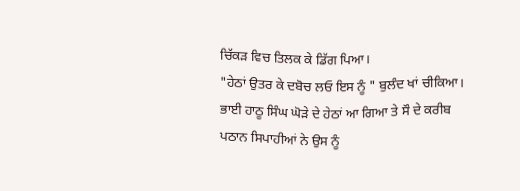ਚਿੱਕੜ ਵਿਚ ਤਿਲਕ ਕੇ ਡਿੱਗ ਪਿਆ।
"ਹੇਠਾਂ ਉਤਰ ਕੇ ਦਬੋਚ ਲਓ ਇਸ ਨੂੰ " ਬੁਲੰਦ ਖਾਂ ਚੀਕਿਆ।
ਭਾਈ ਹਾਠੂ ਸਿੰਘ ਘੋੜੇ ਦੇ ਹੇਠਾਂ ਆ ਗਿਆ ਤੇ ਸੌ ਦੇ ਕਰੀਬ ਪਠਾਨ ਸਿਪਾਹੀਆਂ ਨੇ ਉਸ ਨੂੰ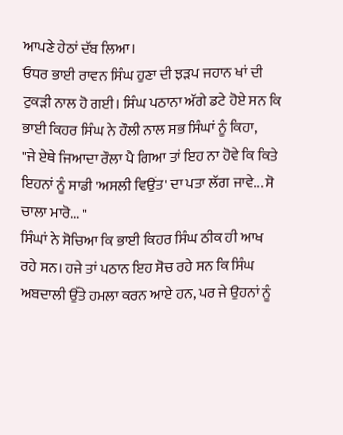ਆਪਣੇ ਹੇਠਾਂ ਦੱਬ ਲਿਆ।
ਓਧਰ ਭਾਈ ਰਾਵਨ ਸਿੰਘ ਹੁਣਾ ਦੀ ਝੜਪ ਜਹਾਨ ਖਾਂ ਦੀ ਟੁਕੜੀ ਨਾਲ ਹੋ ਗਈ। ਸਿੰਘ ਪਠਾਨਾ ਅੱਗੇ ਡਟੇ ਹੋਏ ਸਨ ਕਿ ਭਾਈ ਕਿਹਰ ਸਿੰਘ ਨੇ ਹੌਲੀ ਨਾਲ ਸਭ ਸਿੰਘਾਂ ਨੂੰ ਕਿਹਾ,
"ਜੇ ਏਥੇ ਜਿਆਦਾ ਰੌਲਾ ਪੈ ਗਿਆ ਤਾਂ ਇਹ ਨਾ ਹੋਵੇ ਕਿ ਕਿਤੇ ਇਹਨਾਂ ਨੂੰ ਸਾਡੀ 'ਅਸਲੀ ਵਿਉਂਤ' ਦਾ ਪਤਾ ਲੱਗ ਜਾਵੇ... ਸੋ ਚਾਲਾ ਮਾਰੋ... "
ਸਿੰਘਾਂ ਨੇ ਸੋਚਿਆ ਕਿ ਭਾਈ ਕਿਹਰ ਸਿੰਘ ਠੀਕ ਹੀ ਆਖ ਰਹੇ ਸਨ। ਹਜੇ ਤਾਂ ਪਠਾਨ ਇਹ ਸੋਚ ਰਹੇ ਸਨ ਕਿ ਸਿੰਘ ਅਬਦਾਲੀ ਉੱਤੇ ਹਮਲਾ ਕਰਨ ਆਏ ਹਨ, ਪਰ ਜੇ ਉਹਨਾਂ ਨੂੰ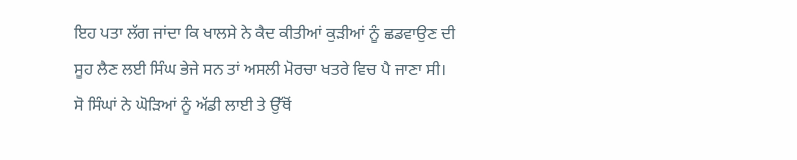ਇਹ ਪਤਾ ਲੱਗ ਜਾਂਦਾ ਕਿ ਖਾਲਸੇ ਨੇ ਕੈਦ ਕੀਤੀਆਂ ਕੁੜੀਆਂ ਨੂੰ ਛਡਵਾਉਣ ਦੀ ਸੂਹ ਲੈਣ ਲਈ ਸਿੰਘ ਭੇਜੇ ਸਨ ਤਾਂ ਅਸਲੀ ਮੋਰਚਾ ਖਤਰੇ ਵਿਚ ਪੈ ਜਾਣਾ ਸੀ।
ਸੋ ਸਿੰਘਾਂ ਨੇ ਘੋੜਿਆਂ ਨੂੰ ਅੱਡੀ ਲਾਈ ਤੇ ਉੱਥੋਂ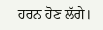ਹਰਨ ਹੋਣ ਲੱਗੇ।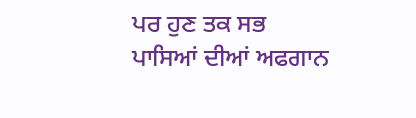ਪਰ ਹੁਣ ਤਕ ਸਭ ਪਾਸਿਆਂ ਦੀਆਂ ਅਫਗਾਨ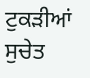ਟੁਕੜੀਆਂ ਸੁਚੇਤ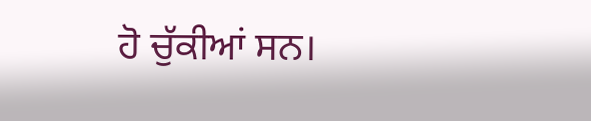ਹੋ ਚੁੱਕੀਆਂ ਸਨ।